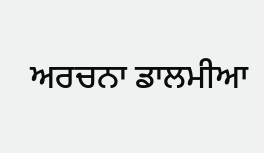ਅਰਚਨਾ ਡਾਲਮੀਆ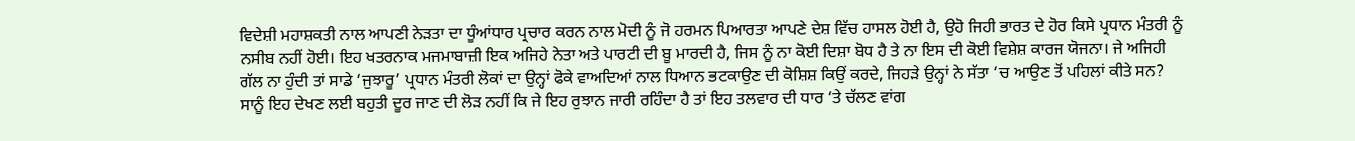ਵਿਦੇਸ਼ੀ ਮਹਾਸ਼ਕਤੀ ਨਾਲ ਆਪਣੀ ਨੇੜਤਾ ਦਾ ਧੂੰਆਂਧਾਰ ਪ੍ਰਚਾਰ ਕਰਨ ਨਾਲ ਮੋਦੀ ਨੂੰ ਜੋ ਹਰਮਨ ਪਿਆਰਤਾ ਆਪਣੇ ਦੇਸ਼ ਵਿੱਚ ਹਾਸਲ ਹੋਈ ਹੈ, ਉਹੋ ਜਿਹੀ ਭਾਰਤ ਦੇ ਹੋਰ ਕਿਸੇ ਪ੍ਰਧਾਨ ਮੰਤਰੀ ਨੂੰ ਨਸੀਬ ਨਹੀਂ ਹੋਈ। ਇਹ ਖਤਰਨਾਕ ਮਜਮਾਬਾਜ਼ੀ ਇਕ ਅਜਿਹੇ ਨੇਤਾ ਅਤੇ ਪਾਰਟੀ ਦੀ ਬੂ ਮਾਰਦੀ ਹੈ, ਜਿਸ ਨੂੰ ਨਾ ਕੋਈ ਦਿਸ਼ਾ ਬੋਧ ਹੈ ਤੇ ਨਾ ਇਸ ਦੀ ਕੋਈ ਵਿਸ਼ੇਸ਼ ਕਾਰਜ ਯੋਜਨਾ। ਜੇ ਅਜਿਹੀ ਗੱਲ ਨਾ ਹੁੰਦੀ ਤਾਂ ਸਾਡੇ ‘ਜੁਝਾਰੂ’ ਪ੍ਰਧਾਨ ਮੰਤਰੀ ਲੋਕਾਂ ਦਾ ਉਨ੍ਹਾਂ ਫੋਕੇ ਵਾਅਦਿਆਂ ਨਾਲ ਧਿਆਨ ਭਟਕਾਉਣ ਦੀ ਕੋਸ਼ਿਸ਼ ਕਿਉਂ ਕਰਦੇ, ਜਿਹੜੇ ਉਨ੍ਹਾਂ ਨੇ ਸੱਤਾ ‘ਚ ਆਉਣ ਤੋਂ ਪਹਿਲਾਂ ਕੀਤੇ ਸਨ? ਸਾਨੂੰ ਇਹ ਦੇਖਣ ਲਈ ਬਹੁਤੀ ਦੂਰ ਜਾਣ ਦੀ ਲੋੜ ਨਹੀਂ ਕਿ ਜੇ ਇਹ ਰੁਝਾਨ ਜਾਰੀ ਰਹਿੰਦਾ ਹੈ ਤਾਂ ਇਹ ਤਲਵਾਰ ਦੀ ਧਾਰ ‘ਤੇ ਚੱਲਣ ਵਾਂਗ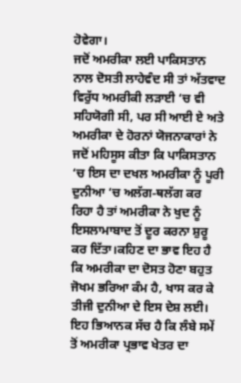ਹੋਵੇਗਾ।
ਜਦੋਂ ਅਮਰੀਕਾ ਲਈ ਪਾਕਿਸਤਾਨ ਨਾਲ ਦੋਸਤੀ ਲਾਹੇਵੰਦ ਸੀ ਤਾਂ ਅੱਤਵਾਦ ਵਿਰੁੱਧ ਅਮਰੀਕੀ ਲੜਾਈ ‘ਚ ਵੀ ਸਹਿਯੋਗੀ ਸੀ, ਪਰ ਸੀ ਆਈ ਏ ਅਤੇ ਅਮਰੀਕਾ ਦੇ ਹੋਰਨਾਂ ਯੋਜਨਾਕਾਰਾਂ ਨੇ ਜਦੋਂ ਮਹਿਸੂਸ ਕੀਤਾ ਕਿ ਪਾਕਿਸਤਾਨ ‘ਚ ਇਸ ਦਾ ਦਖਲ ਅਮਰੀਕਾ ਨੂੰ ਪੂਰੀ ਦੁਨੀਆ ‘ਚ ਅਲੱਗ-ਥਲੱਗ ਕਰ ਰਿਹਾ ਹੈ ਤਾਂ ਅਮਰੀਕਾ ਨੇ ਖੁਦ ਨੂੰ ਇਸਲਾਮਾਬਾਦ ਤੋਂ ਦੂਰ ਕਰਨਾ ਸ਼ੁਰੂ ਕਰ ਦਿੱਤਾ।ਕਹਿਣ ਦਾ ਭਾਵ ਇਹ ਹੈ ਕਿ ਅਮਰੀਕਾ ਦਾ ਦੋਸਤ ਹੋਣਾ ਬਹੁਤ ਜੋਖਮ ਭਰਿਆ ਕੰਮ ਹੈ, ਖਾਸ ਕਰ ਕੇ ਤੀਜੀ ਦੁਨੀਆ ਦੇ ਇਸ ਦੇਸ਼ ਲਈ। ਇਹ ਭਿਆਨਕ ਸੱਚ ਹੈ ਕਿ ਲੰਬੇ ਸਮੇਂ ਤੋਂ ਅਮਰੀਕਾ ਪ੍ਰਭਾਵ ਖੇਤਰ ਦਾ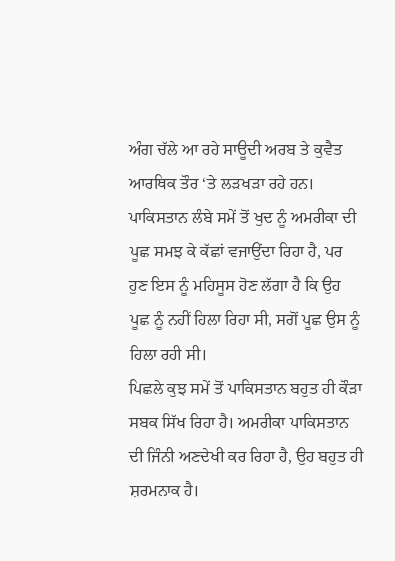ਅੰਗ ਚੱਲੇ ਆ ਰਹੇ ਸਾਊਦੀ ਅਰਬ ਤੇ ਕੁਵੈਤ ਆਰਥਿਕ ਤੌਰ ‘ਤੇ ਲੜਖੜਾ ਰਹੇ ਹਨ। ਪਾਕਿਸਤਾਨ ਲੰਬੇ ਸਮੇਂ ਤੋਂ ਖੁਦ ਨੂੰ ਅਮਰੀਕਾ ਦੀ ਪੂਛ ਸਮਝ ਕੇ ਕੱਛਾਂ ਵਜਾਉਂਦਾ ਰਿਹਾ ਹੈ, ਪਰ ਹੁਣ ਇਸ ਨੂੰ ਮਹਿਸੂਸ ਹੋਣ ਲੱਗਾ ਹੈ ਕਿ ਉਹ ਪੂਛ ਨੂੰ ਨਹੀਂ ਹਿਲਾ ਰਿਹਾ ਸੀ, ਸਗੋਂ ਪੂਛ ਉਸ ਨੂੰ ਹਿਲਾ ਰਹੀ ਸੀ।
ਪਿਛਲੇ ਕੁਝ ਸਮੇਂ ਤੋਂ ਪਾਕਿਸਤਾਨ ਬਹੁਤ ਹੀ ਕੌੜਾ ਸਬਕ ਸਿੱਖ ਰਿਹਾ ਹੈ। ਅਮਰੀਕਾ ਪਾਕਿਸਤਾਨ ਦੀ ਜਿੰਨੀ ਅਣਦੇਖੀ ਕਰ ਰਿਹਾ ਹੈ, ਉਹ ਬਹੁਤ ਹੀ ਸ਼ਰਮਨਾਕ ਹੈ।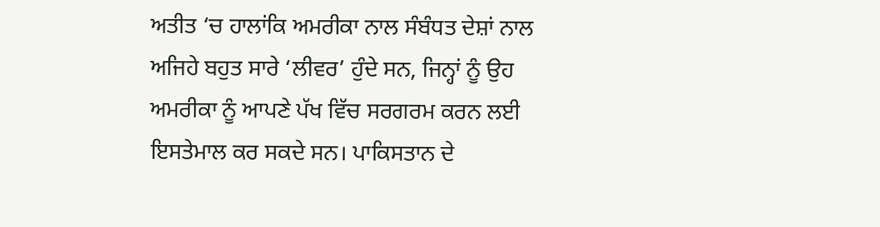ਅਤੀਤ ‘ਚ ਹਾਲਾਂਕਿ ਅਮਰੀਕਾ ਨਾਲ ਸੰਬੰਧਤ ਦੇਸ਼ਾਂ ਨਾਲ ਅਜਿਹੇ ਬਹੁਤ ਸਾਰੇ ‘ਲੀਵਰ’ ਹੁੰਦੇ ਸਨ, ਜਿਨ੍ਹਾਂ ਨੂੰ ਉਹ ਅਮਰੀਕਾ ਨੂੰ ਆਪਣੇ ਪੱਖ ਵਿੱਚ ਸਰਗਰਮ ਕਰਨ ਲਈ ਇਸਤੇਮਾਲ ਕਰ ਸਕਦੇ ਸਨ। ਪਾਕਿਸਤਾਨ ਦੇ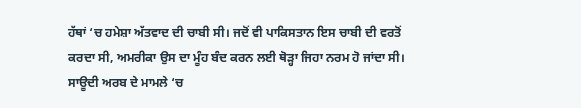ਹੱਥਾਂ ‘ਚ ਹਮੇਸ਼ਾ ਅੱਤਵਾਦ ਦੀ ਚਾਬੀ ਸੀ। ਜਦੋਂ ਵੀ ਪਾਕਿਸਤਾਨ ਇਸ ਚਾਬੀ ਦੀ ਵਰਤੋਂ ਕਰਦਾ ਸੀ, ਅਮਰੀਕਾ ਉਸ ਦਾ ਮੂੰਹ ਬੰਦ ਕਰਨ ਲਈ ਥੋੜ੍ਹਾ ਜਿਹਾ ਨਰਮ ਹੋ ਜਾਂਦਾ ਸੀ। ਸਾਊਦੀ ਅਰਬ ਦੇ ਮਾਮਲੇ ‘ਚ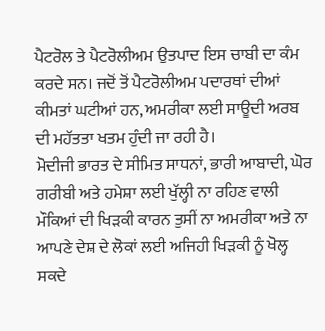ਪੈਟਰੋਲ ਤੇ ਪੈਟਰੋਲੀਅਮ ਉਤਪਾਦ ਇਸ ਚਾਬੀ ਦਾ ਕੰਮ ਕਰਦੇ ਸਨ। ਜਦੋਂ ਤੋਂ ਪੈਟਰੋਲੀਅਮ ਪਦਾਰਥਾਂ ਦੀਆਂ ਕੀਮਤਾਂ ਘਟੀਆਂ ਹਨ, ਅਮਰੀਕਾ ਲਈ ਸਾਊਦੀ ਅਰਬ ਦੀ ਮਹੱਤਤਾ ਖਤਮ ਹੁੰਦੀ ਜਾ ਰਹੀ ਹੈ।
ਮੋਦੀਜੀ ਭਾਰਤ ਦੇ ਸੀਮਿਤ ਸਾਧਨਾਂ, ਭਾਰੀ ਆਬਾਦੀ, ਘੋਰ ਗਰੀਬੀ ਅਤੇ ਹਮੇਸ਼ਾ ਲਈ ਖੁੱਲ੍ਹੀ ਨਾ ਰਹਿਣ ਵਾਲੀ ਮੌਕਿਆਂ ਦੀ ਖਿੜਕੀ ਕਾਰਨ ਤੁਸੀਂ ਨਾ ਅਮਰੀਕਾ ਅਤੇ ਨਾ ਆਪਣੇ ਦੇਸ਼ ਦੇ ਲੋਕਾਂ ਲਈ ਅਜਿਹੀ ਖਿੜਕੀ ਨੂੰ ਖੋਲ੍ਹ ਸਕਦੇ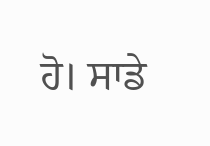ਹੋ। ਸਾਡੇ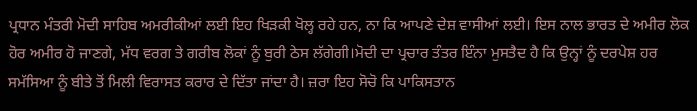ਪ੍ਰਧਾਨ ਮੰਤਰੀ ਮੋਦੀ ਸਾਹਿਬ ਅਮਰੀਕੀਆਂ ਲਈ ਇਹ ਖਿੜਕੀ ਖੋਲ੍ਹ ਰਹੇ ਹਨ, ਨਾ ਕਿ ਆਪਣੇ ਦੇਸ਼ ਵਾਸੀਆਂ ਲਈ। ਇਸ ਨਾਲ ਭਾਰਤ ਦੇ ਅਮੀਰ ਲੋਕ ਹੋਰ ਅਮੀਰ ਹੋ ਜਾਣਗੇ, ਮੱਧ ਵਰਗ ਤੇ ਗਰੀਬ ਲੋਕਾਂ ਨੂੰ ਬੁਰੀ ਠੇਸ ਲੱਗੇਗੀ।ਮੋਦੀ ਦਾ ਪ੍ਰਚਾਰ ਤੰਤਰ ਇੰਨਾ ਮੁਸਤੈਦ ਹੈ ਕਿ ਉਨ੍ਹਾਂ ਨੂੰ ਦਰਪੇਸ਼ ਹਰ ਸਮੱਸਿਆ ਨੂੰ ਬੀਤੇ ਤੋਂ ਮਿਲੀ ਵਿਰਾਸਤ ਕਰਾਰ ਦੇ ਦਿੱਤਾ ਜਾਂਦਾ ਹੈ। ਜ਼ਰਾ ਇਹ ਸੋਚੋ ਕਿ ਪਾਕਿਸਤਾਨ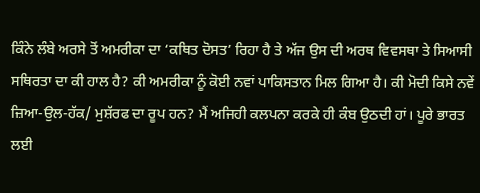ਕਿੰਨੇ ਲੰਬੇ ਅਰਸੇ ਤੋਂ ਅਮਰੀਕਾ ਦਾ ‘ਕਥਿਤ ਦੋਸਤ’ ਰਿਹਾ ਹੈ ਤੇ ਅੱਜ ਉਸ ਦੀ ਅਰਥ ਵਿਵਸਥਾ ਤੇ ਸਿਆਸੀ ਸਥਿਰਤਾ ਦਾ ਕੀ ਹਾਲ ਹੈ? ਕੀ ਅਮਰੀਕਾ ਨੂੰ ਕੋਈ ਨਵਾਂ ਪਾਕਿਸਤਾਨ ਮਿਲ ਗਿਆ ਹੈ। ਕੀ ਮੋਦੀ ਕਿਸੇ ਨਵੇਂ ਜ਼ਿਆ-ਉਲ-ਹੱਕ/ ਮੁਸ਼ੱਰਫ ਦਾ ਰੂਪ ਹਨ? ਮੈਂ ਅਜਿਹੀ ਕਲਪਨਾ ਕਰਕੇ ਹੀ ਕੰਬ ਉਠਦੀ ਹਾਂ। ਪੂਰੇ ਭਾਰਤ ਲਈ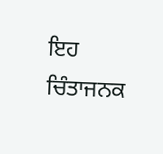ਇਹ ਚਿੰਤਾਜਨਕ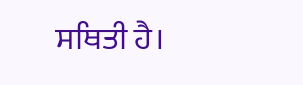ਸਥਿਤੀ ਹੈ।